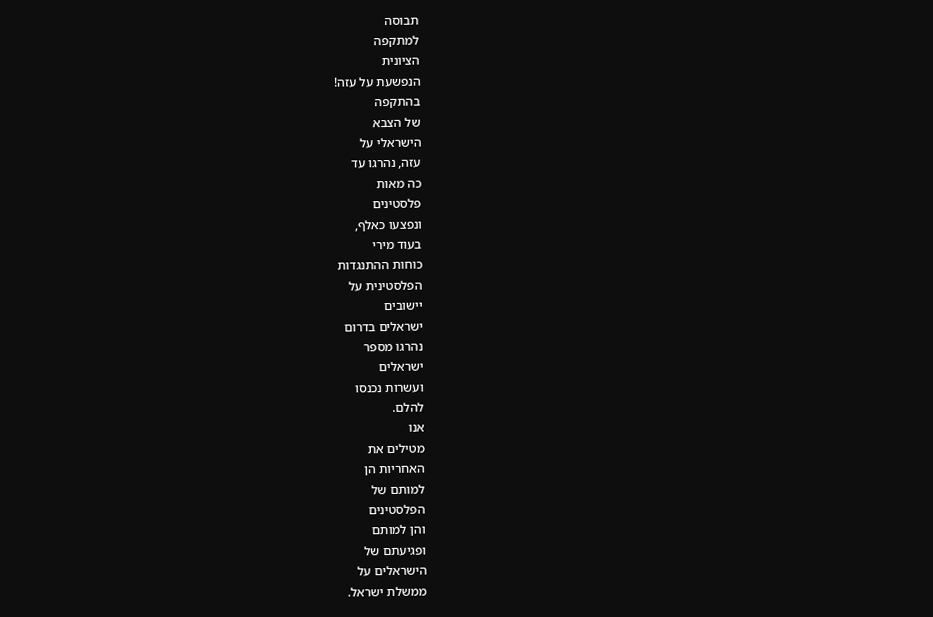תבוסה
למתקפה
הציונית
הנפשעת על עזה!
בהתקפה
של הצבא
הישראלי על
עזה, נהרגו עד
כה מאות
פלסטינים
ונפצעו כאלף,
בעוד מירי
כוחות ההתנגדות
הפלסטינית על
יישובים
ישראלים בדרום
נהרגו מספר
ישראלים
ועשרות נכנסו
להלם.
אנו
מטילים את
האחריות הן
למותם של
הפלסטינים
והן למותם
ופגיעתם של
הישראלים על
ממשלת ישראל.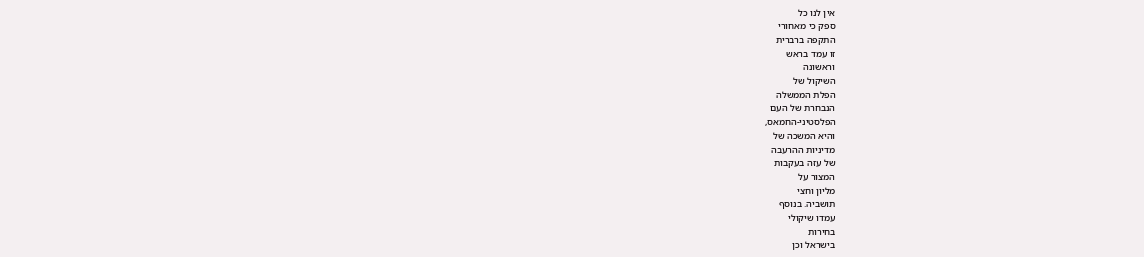אין לנו כל
ספק כי מאחורי
התקפה ברברית
זו עמד בראש
וראשונה
השיקול של
הפלת הממשלה
הנבחרת של העם
הפלסטיני-החמאס,
והיא המשכה של
מדיניות ההרעבה
של עזה בעקבות
המצור על
מליון וחצי
תושביה. בנוסף
עמדו שיקולי
בחירות
בישראל וכן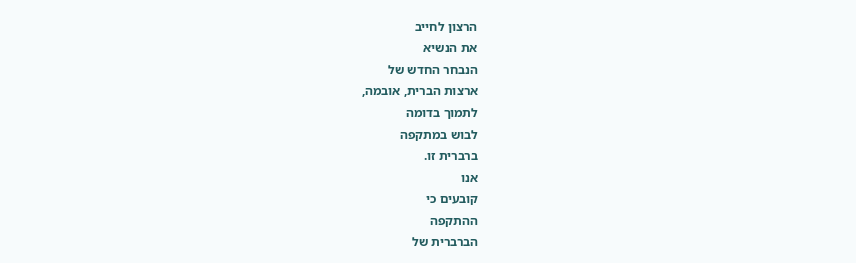הרצון לחייב
את הנשיא
הנבחר החדש של
ארצות הברית, אובמה,
לתמוך בדומה
לבוש במתקפה
ברברית זו.
אנו
קובעים כי
ההתקפה
הברברית של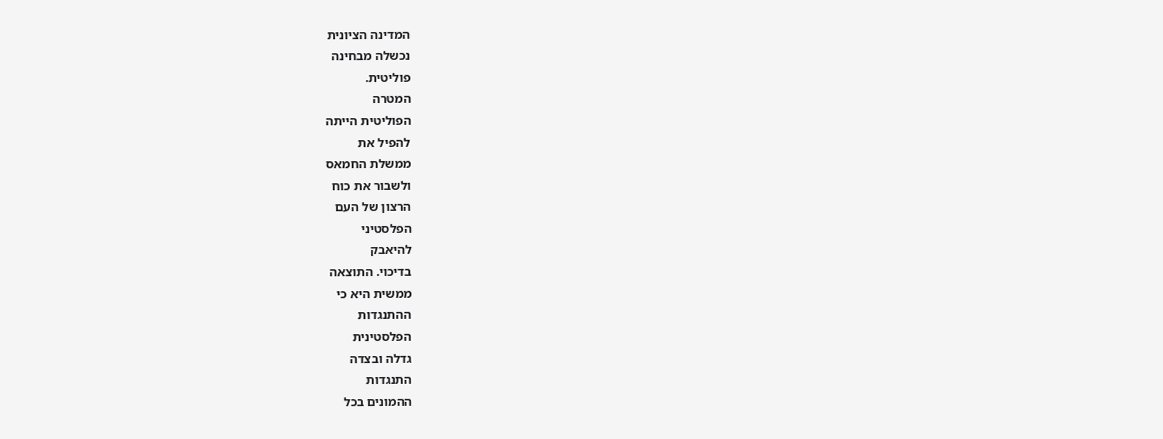המדינה הציונית
נכשלה מבחינה
פוליטית.
המטרה
הפוליטית הייתה
להפיל את
ממשלת החמאס
ולשבור את כוח
הרצון של העם
הפלסטיני
להיאבק
בדיכוי. התוצאה
ממשית היא כי
ההתנגדות
הפלסטינית
גדלה ובצדה
התנגדות
ההמונים בכל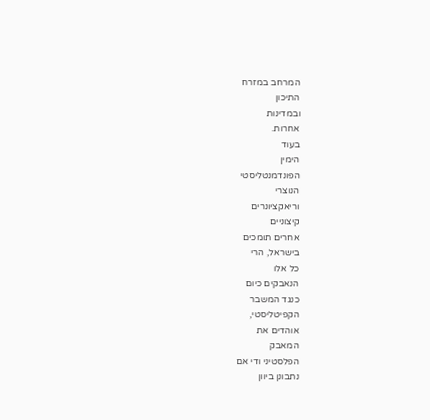המרחב במזרח
התיכון
ובמדינות
אחרות.
בעוד
הימין
הפונדמנטליסטי
הנוצרי
וריאקציונרים
קיצוניים
אחרים תומכים
בישראל, הרי
כל אלו
הנאבקים כיום
כנגד המשבר
הקפיטליסטי,
אוהדים את
המאבק
הפלסטיני ודי אם
נתבונן ביוון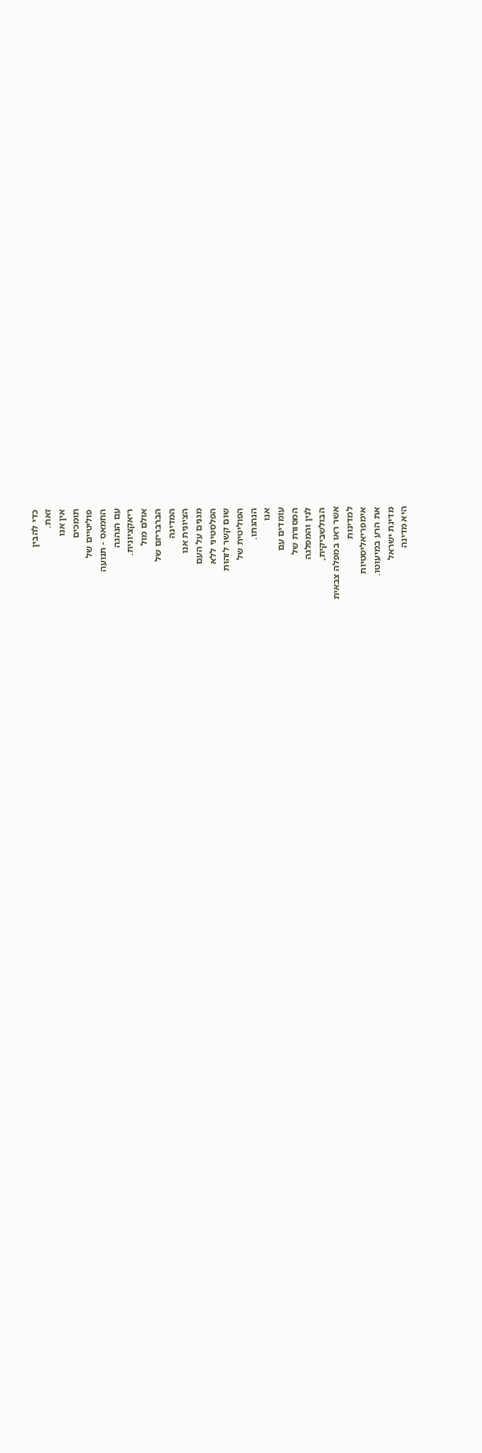כדי להבין
זאת.
אין אנו
תומכים
פוליטיים של
החמאס - תנועה
עם הנהגה
ריאקציונית.
אולם מול
הברבריזם של
המדינה
הציונית אנו
מגנים על העם
הפלסטיני ללא
שום קשר לזהות
הפוליטית של
הנהגתו.
אנו
עומדים עם
המסורת של
לנין והמפלגה
הבולשביקית,
אשר ראו במפלה צבאית
למדינות
אימפריאליסטיות
את הרע במיעוטו.
מדינת ישראל
היא מדינה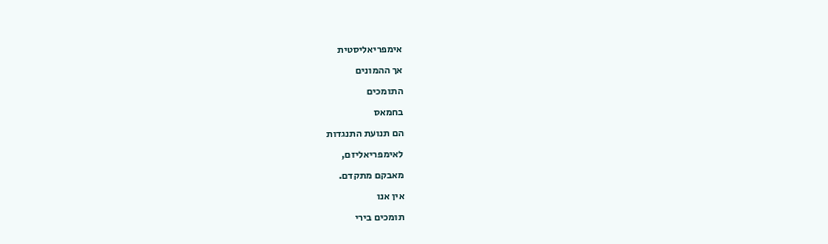אימפריאליסטית
אך ההמונים
התומכים
בחמאס
הם תנועת התנגדות
לאימפריאליזם,
מאבקם מתקדם.
אין אנו
תומכים בירי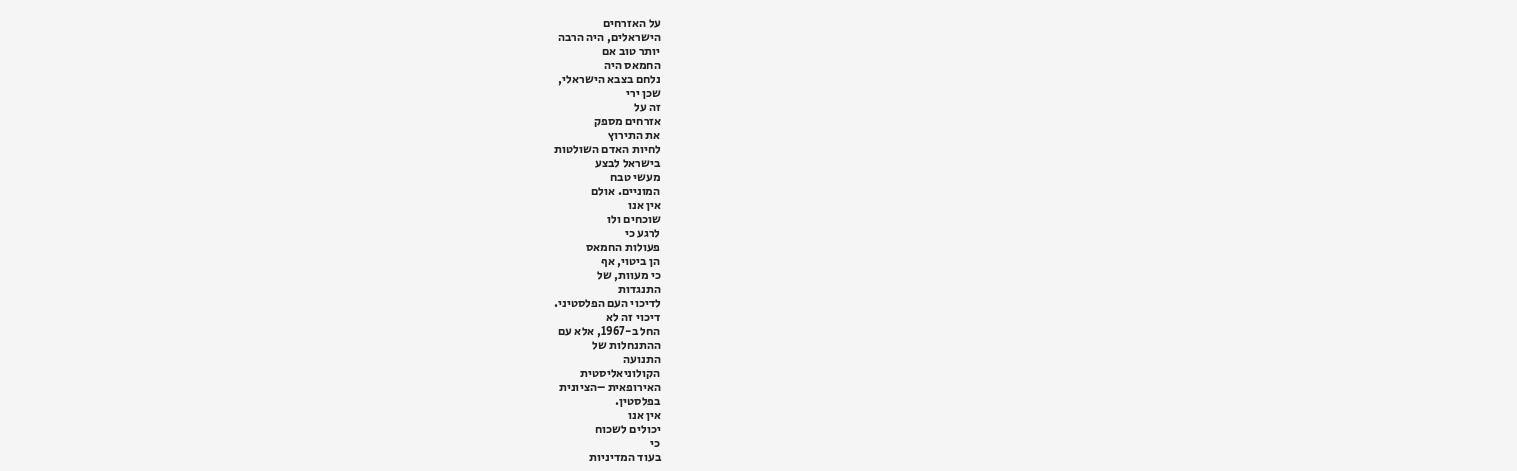על האזרחים
הישראלים, היה הרבה
יותר טוב אם
החמאס היה
נלחם בצבא הישראלי,
שכן ירי
זה על
אזרחים מספק
את התירוץ
לחיות האדם השולטות
בישראל לבצע
מעשי טבח
המוניים. אולם
אין אנו
שוכחים ולו
לרגע כי
פעולות החמאס
הן ביטוי, אף
כי מעוות, של
התנגדות
לדיכוי העם הפלסטיני.
דיכוי זה לא
החל ב-1967, אלא עם
ההתנחלות של
התנועה
הקולוניאליסטית
האירופאית –הציונית
בפלסטין.
אין אנו
יכולים לשכוח
כי
בעוד המדיניות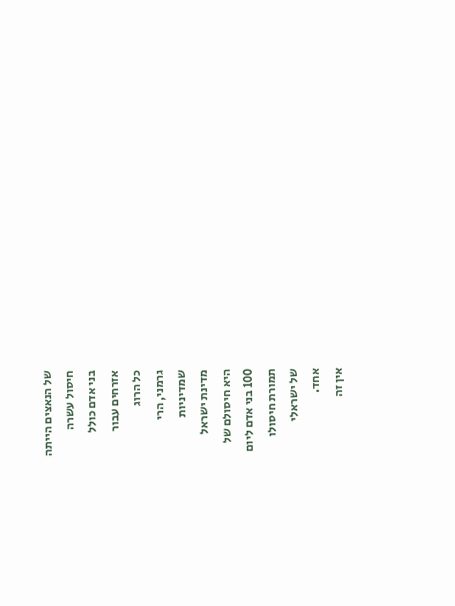של הנאצים הייתה
חיסול עשרה
בני אדם כולל
אזרחים עבור
כל הרוג
גרמני, הרי
שמדיניות
מדינת ישראל
היא חיסולם של
100 בני אדם ליום
תמורת חיסולו
של ישראלי
אחד.
אין זה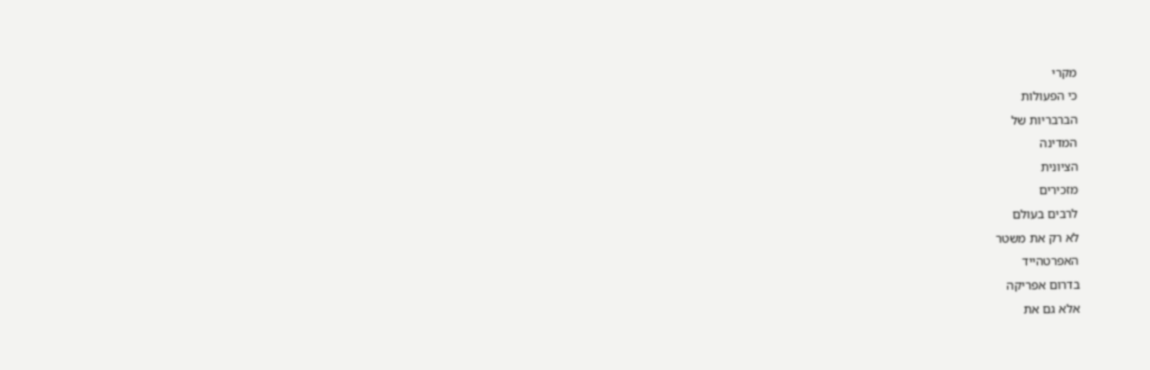מקרי
כי הפעולות
הברבריות של
המדינה
הציונית
מזכירים
לרבים בעולם
לא רק את משטר
האפרטהייד
בדרום אפריקה
אלא גם את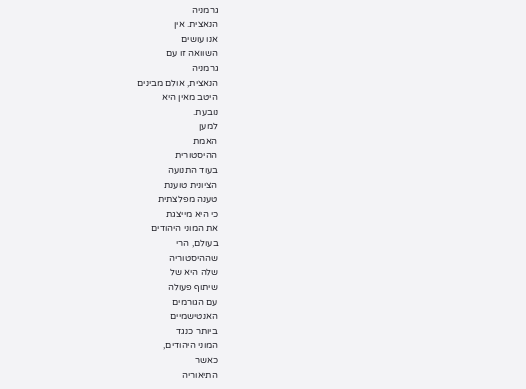גרמניה
הנאצית. אין
אנו עושים
השוואה זו עם
גרמניה
הנאצית, אולם מבינים
היטב מאין היא
נובעת.
למען
האמת
ההיסטורית
בעוד התנועה
הציונית טוענת
טענה מפלצתית
כי היא מייצגת
את המוני היהודים
בעולם, הרי
שההיסטוריה
שלה היא של
שיתוף פעולה
עם הגורמים
האנטישמיים
ביותר כנגד
המוני היהודים,
כאשר
התיאוריה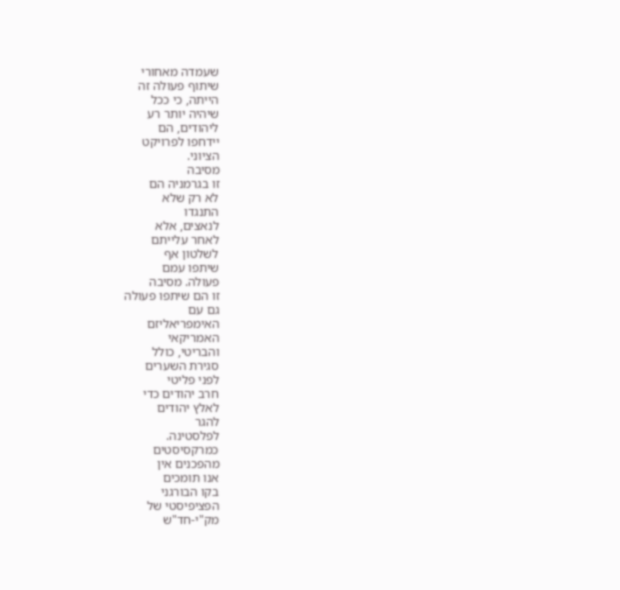שעמדה מאחורי
שיתוף פעולה זה
הייתה, כי ככל
שיהיה יותר רע
ליהודים, הם
יידחפו לפרויקט
הציוני.
מסיבה
זו בגרמניה הם
לא רק שלא
התנגדו
לנאצים, אלא
לאחר עלייתם
לשלטון אף
שיתפו עמם
פעולה. מסיבה
זו הם שיתפו פעולה
גם עם
האימפריאליזם
האמריקאי
והבריטי, כולל
סגירת השערים
לפני פליטי
חרב יהודים כדי
לאלץ יהודים
להגר
לפלסטינה.
כמרקסיסטים
מהפכנים אין
אנו תומכים
בקו הבורגני
הפציפיסטי של
מק"י-חד"ש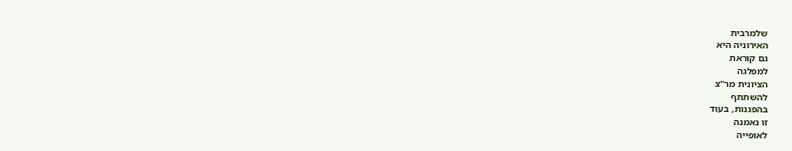שלמרבית
האירוניה היא
גם קוראת
למפלגה
הציונית מר"צ
להשתתף
בהפגנות, בעוד
זו נאמנה
לאופייה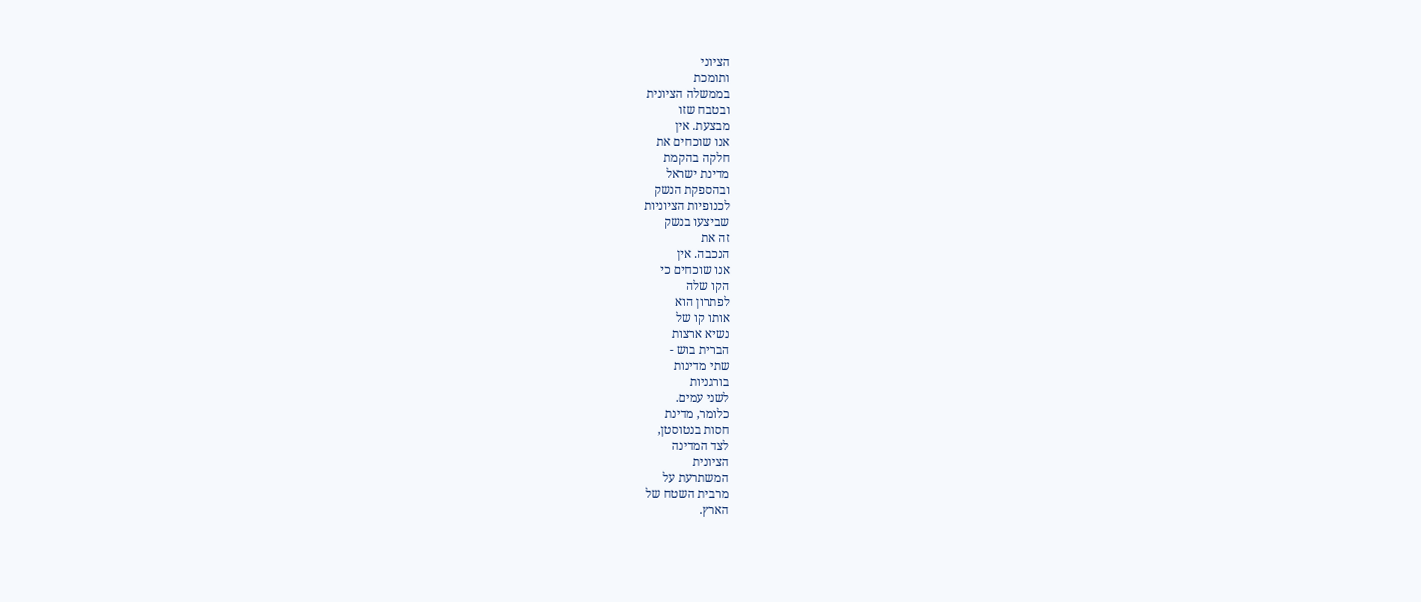הציוני
ותומכת
בממשלה הציונית
ובטבח שזו
מבצעת. אין
אנו שוכחים את
חלקה בהקמת
מדינת ישראל
ובהספקת הנשק
לכנופיות הציוניות
שביצעו בנשק
זה את
הנכבה. אין
אנו שוכחים כי
הקו שלה
לפתרון הוא
אותו קו של
נשיא ארצות
הברית בוש -
שתי מדינות
בורגניות
לשני עמים.
כלומר, מדינת
חסות בנטוסטן,
לצד המדינה
הציונית
המשתרעת על
מרבית השטח של
הארץ.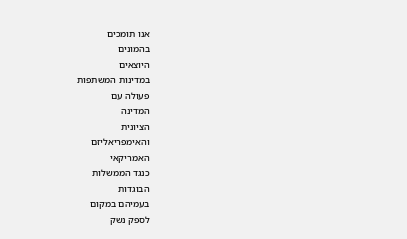אנו תומכים
בהמונים
היוצאים
במדינות המשתפות
פעולה עם
המדינה
הציונית
והאימפריאליזם
האמריקאי
כנגד הממשלות
הבוגדות
בעמיהם במקום
לספק נשק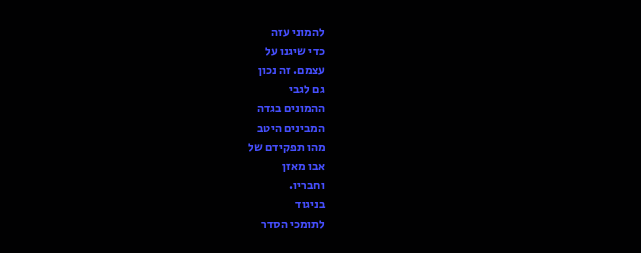להמוני עזה
כדי שיגנו על
עצמם. זה נכון
גם לגבי
ההמונים בגדה
המבינים היטב
מהו תפקידם של
אבו מאזן
וחבריו.
בניגוד
לתומכי הסדר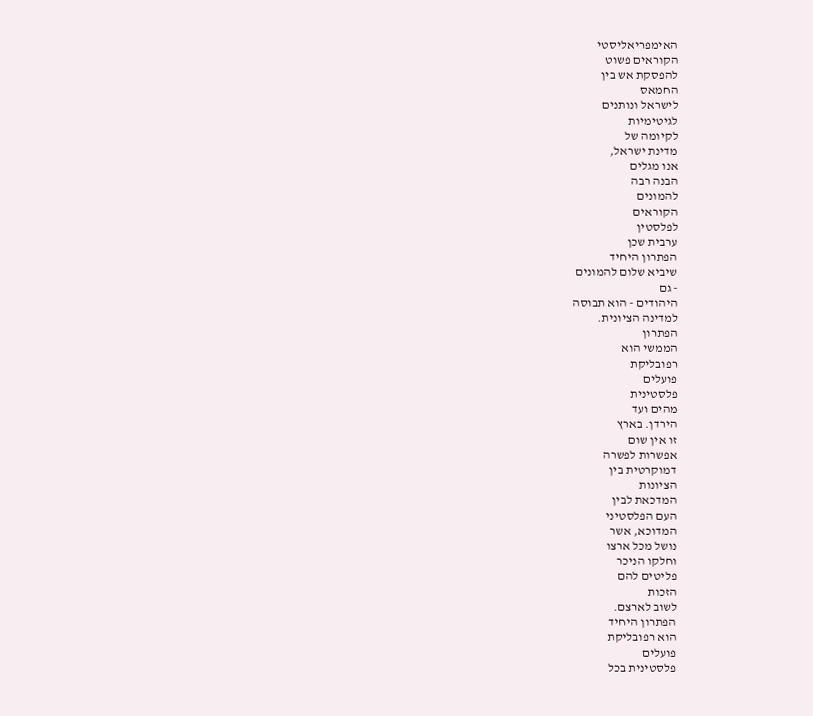האימפריאליסטי
הקוראים פשוט
להפסקת אש בין
החמאס
לישראל ונותנים
לגיטימיות
לקיומה של
מדינת ישראל,
אנו מגלים
הבנה רבה
להמונים
הקוראים
לפלסטין
ערבית שכן
הפתרון היחיד
שיביא שלום להמונים
- גם
היהודים - הוא תבוסה
למדינה הציונית.
הפתרון
הממשי הוא
רפובליקת
פועלים
פלסטינית
מהים ועד
הירדן. בארץ
זו אין שום
אפשרות לפשרה
דמוקרטית בין
הציונות
המדכאת לבין
העם הפלסטיני
המדוכא, אשר
נושל מכל ארצו
וחלקו הניכר
פליטים להם
הזכות
לשוב לארצם.
הפתרון היחיד
הוא רפובליקת
פועלים
פלסטינית בכל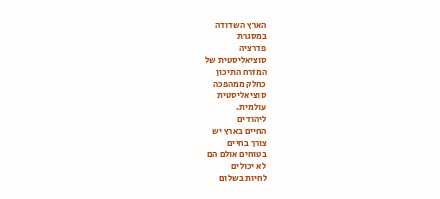הארץ השדודה
במסגרת
פדרציה
סוציאליסטית של
המזרח התיכון
כחלק ממהפכה
סוציאליסטית
עולמית.
ליהודים
החיים בארץ יש
צורך בחיים
בטוחים אולם הם
לא יכולים
לחיות בשלום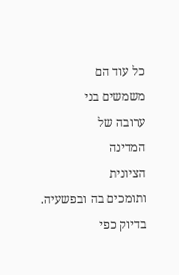כל עוד הם
משמשים בני
ערובה של
המדינה
הציונית
ותומכים בה ובפשעיה.
בדיוק כפי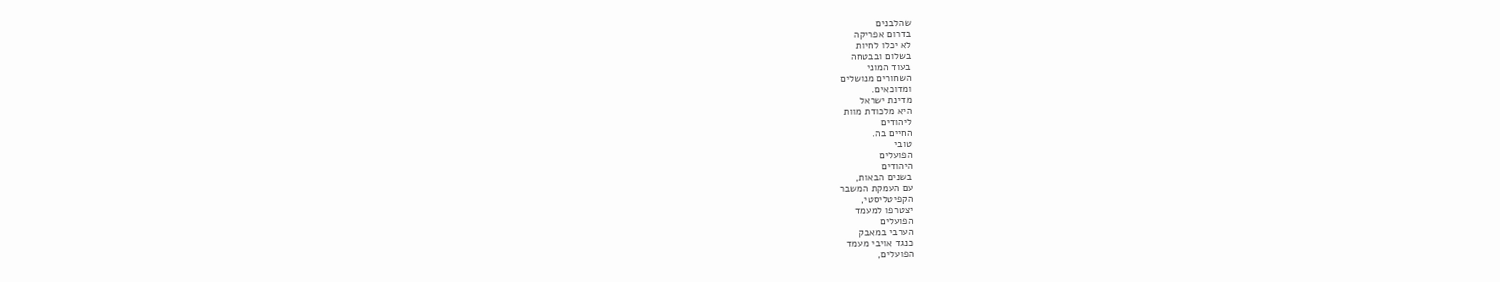שהלבנים
בדרום אפריקה
לא יכלו לחיות
בשלום ובבטחה
בעוד המוני
השחורים מנושלים
ומדוכאים.
מדינת ישראל
היא מלכודת מוות
ליהודים
החיים בה.
טובי
הפועלים
היהודים
בשנים הבאות,
עם העמקת המשבר
הקפיטליסטי,
יצטרפו למעמד
הפועלים
הערבי במאבק
כנגד אויבי מעמד
הפועלים,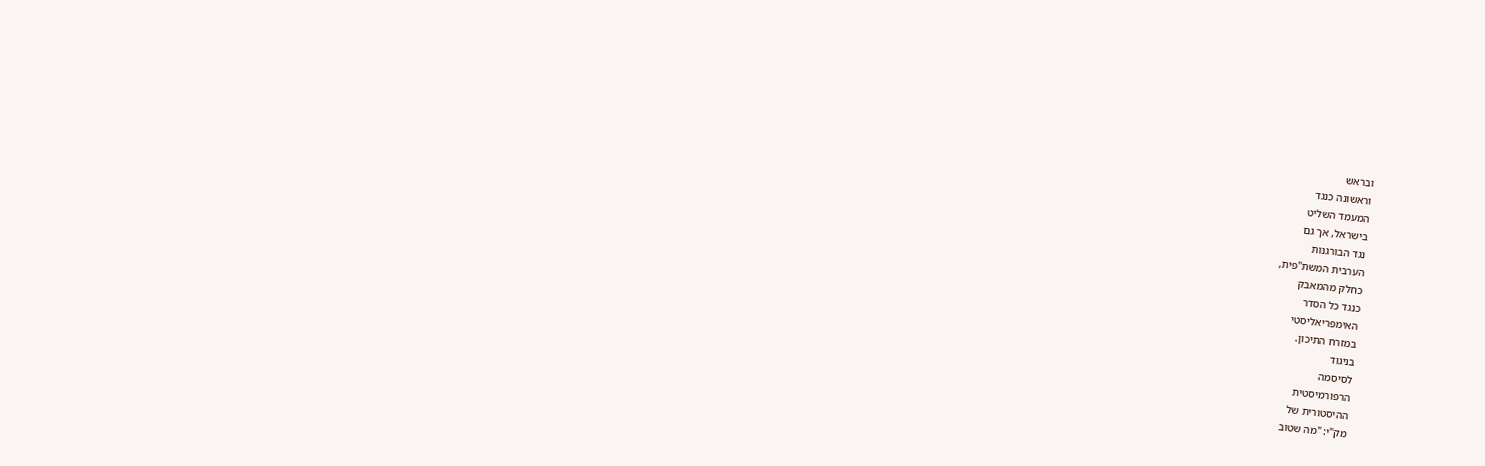ובראש
וראשונה כנגד
המעמד השליט
בישראל, אך גם
נגד הבורגנות
הערבית המשת"פית,
כחלק מהמאבק
כנגד כל הסדר
האימפריאליסטי
במזרח התיכון.
בניגוד
לסיסמה
הרפורמיסטית
ההיסטורית של
מק"י: "מה שטוב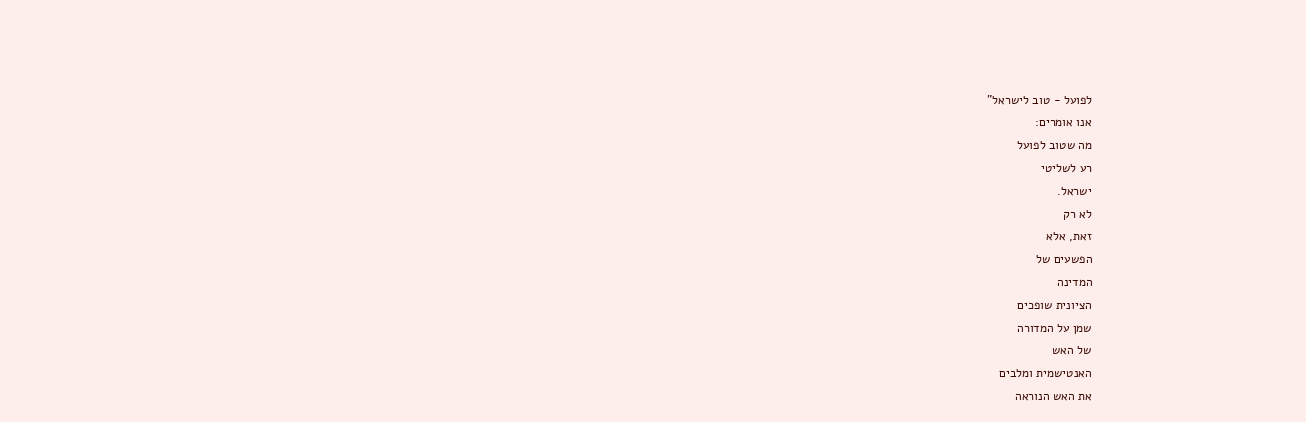לפועל - טוב לישראל"
אנו אומרים:
מה שטוב לפועל
רע לשליטי
ישראל.
לא רק
זאת, אלא
הפשעים של
המדינה
הציונית שופכים
שמן על המדורה
של האש
האנטישמית ומלבים
את האש הנוראה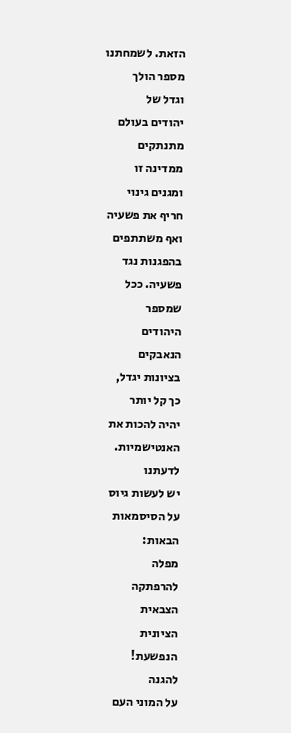הזאת. לשמחתנו
מספר הולך
וגדל של
יהודים בעולם
מתנתקים
ממדינה זו
ומגנים גינוי
חריף את פשעיה
ואף משתתפים
בהפגנות נגד
פשעיה. ככל
שמספר
היהודים
הנאבקים
בציונות יגדל,
כך קל יותר
יהיה להכות את
האנטישמיות.
לדעתנו
יש לעשות גיוס
על הסיסמאות
הבאות:
מפלה
להרפתקה
הצבאית
הציונית
הנפשעת!
להגנה
על המוני העם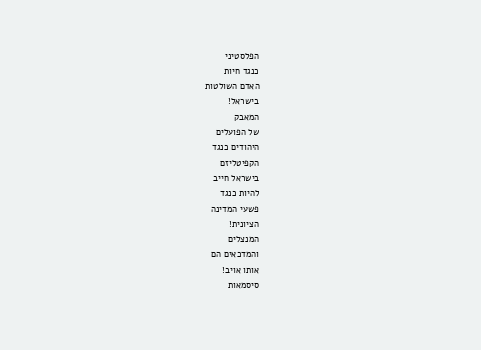הפלסטיני
כנגד חיות
האדם השולטות
בישראל!
המאבק
של הפועלים
היהודים כנגד
הקפיטליזם
בישראל חייב
להיות כנגד
פשעי המדינה
הציונית!
המנצלים
והמדכאים הם
אותו אויב!
סיסמאות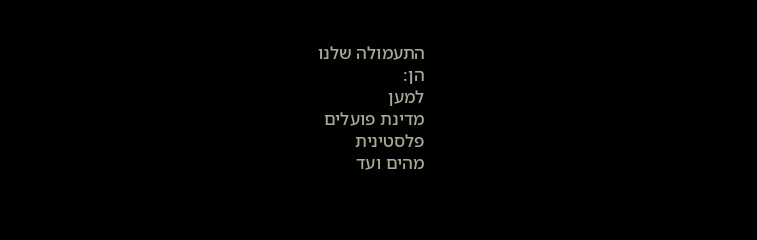התעמולה שלנו
הן:
למען
מדינת פועלים
פלסטינית
מהים ועד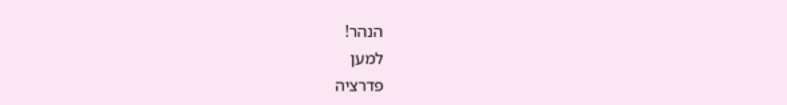הנהר!
למען
פדרציה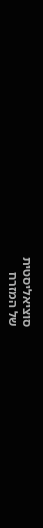סוציאליסטית
של המזרח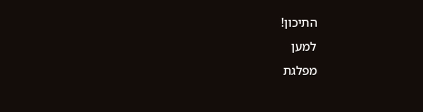התיכון!
למען
מפלגת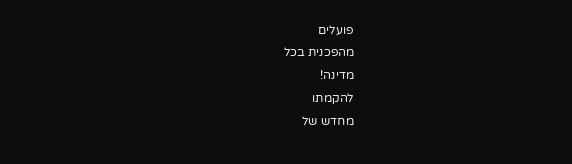פועלים
מהפכנית בכל
מדינה!
להקמתו
מחדש של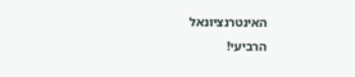האינטרנציונאל
הרביעי!